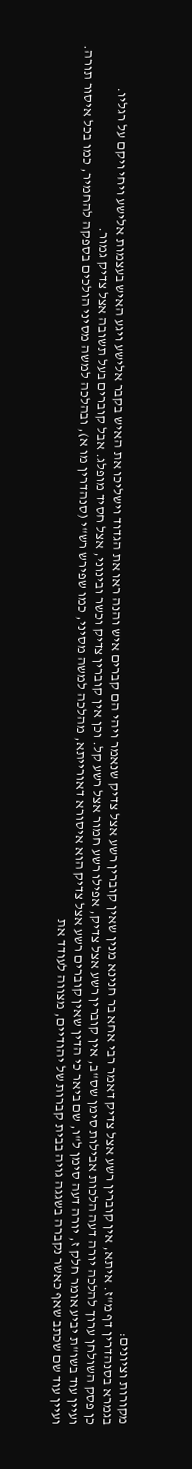מקורות וציונים:
בגמרא בסנהדרין דף מ"ז. איתא, אין קוברין רשע אצל צדיק דאמר רבי אחא בר חנינא מנין שאין קוברין רשע אצל צדיק שנאמר ויהי הם קברים איש והנה ראו את הגדוד וישליכו את האיש בקבר אלישע ויגע האיש בעצמות אלישע ויחי ויקם על רגליו.
כן פסק השולחן ערוך להלכה יורה דעה הלכות אבילות סימן שס"ב, אין קוברין רשע אצל צדיק, אפילו רשע חמור אצל רשע קל. וכן אין קוברין צדיק וכשר ובינוני, אצל חסיד מופלג. אבל קוברים בעל תשובה אצל צדיק גמור.
ועיין עוד בשו"ת יביע אומר חלק ז, יורה דעה סימן ל"ו, שם ביאר כי הדין שאין קוברים רשע אצל צדיק הוא איסורא דאורייתא, מהלכה למשה מסיני, כמו שפירש רש"י (סנהדרין מו א), ובהלכה למשה מסיני הולכים בספקה להחמיר, כמו בכל איסור תורה.
ועיין עוד שם שכתב שאף כאשר נקברה בשגגה גויה בבית קברות של יהודיים, מצווה לעודד את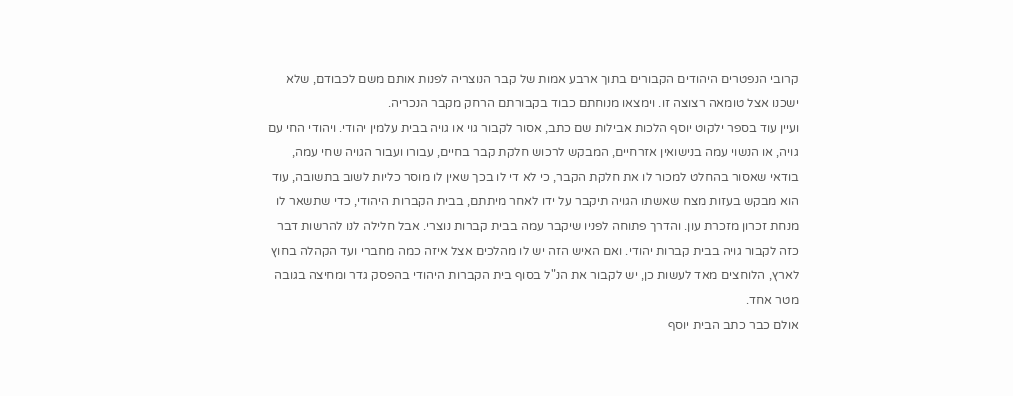קרובי הנפטרים היהודים הקבורים בתוך ארבע אמות של קבר הנוצריה לפנות אותם משם לכבודם, שלא ישכנו אצל טומאה רצוצה זו. וימצאו מנוחתם כבוד בקבורתם הרחק מקבר הנכריה.
ועיין עוד בספר ילקוט יוסף הלכות אבילות שם כתב, אסור לקבור גוי או גויה בבית עלמין יהודי. ויהודי החי עם גויה, או הנשוי עמה בנישואין אזרחיים, המבקש לרכוש חלקת קבר בחיים, עבורו ועבור הגויה שחי עמה, בודאי שאסור בהחלט למכור לו את חלקת הקבר, כי לא די לו בכך שאין לו מוסר כליות לשוב בתשובה, עוד הוא מבקש בעזות מצח שאשתו הגויה תיקבר על ידו לאחר מיתתם, בבית הקברות היהודי, כדי שתשאר לו מנחת זכרון מזכרת עון. והדרך פתוחה לפניו שיקבר עמה בבית קברות נוצרי. אבל חלילה לנו להרשות דבר כזה לקבור גויה בבית קברות יהודי. ואם האיש הזה יש לו מהלכים אצל איזה כמה מחברי ועד הקהלה בחוץ לארץ, הלוחצים מאד לעשות כן, יש לקבור את הנ"ל בסוף בית הקברות היהודי בהפסק גדר ומחיצה בגובה מטר אחד.
אולם כבר כתב הבית יוסף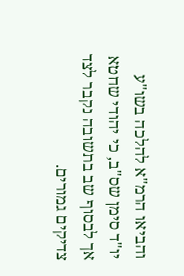והביאו הרמ"א להלכה בשו"ע יו"ד סימן שס"ב, כי יהודי שחטא אך לבסוף שב בתשובה נקבר לצד צדיקים גמורים.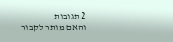2 תגובות
והאם מותר לקבור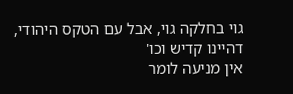גוי בחלקה גוי, אבל עם הטקס היהודי, דהיינו קדיש וכו'
אין מניעה לומר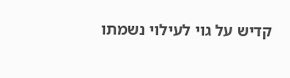קדיש על גוי לעילוי נשמתו